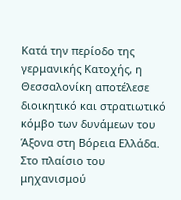Κατά την περίοδο της γερμανικής Κατοχής, η Θεσσαλονίκη αποτέλεσε διοικητικό και στρατιωτικό κόμβο των δυνάμεων του Άξονα στη Βόρεια Ελλάδα. Στο πλαίσιο του μηχανισμού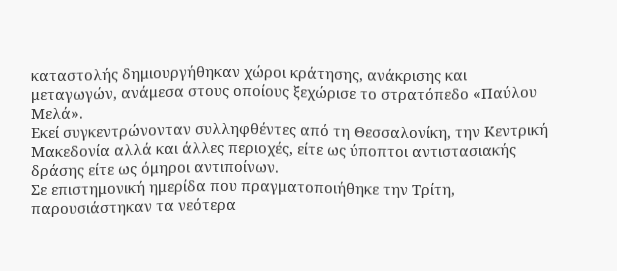καταστολής δημιουργήθηκαν χώροι κράτησης, ανάκρισης και μεταγωγών, ανάμεσα στους οποίους ξεχώρισε το στρατόπεδο «Παύλου Μελά».
Εκεί συγκεντρώνονταν συλληφθέντες από τη Θεσσαλονίκη, την Κεντρική Μακεδονία αλλά και άλλες περιοχές, είτε ως ύποπτοι αντιστασιακής δράσης είτε ως όμηροι αντιποίνων.
Σε επιστημονική ημερίδα που πραγματοποιήθηκε την Τρίτη, παρουσιάστηκαν τα νεότερα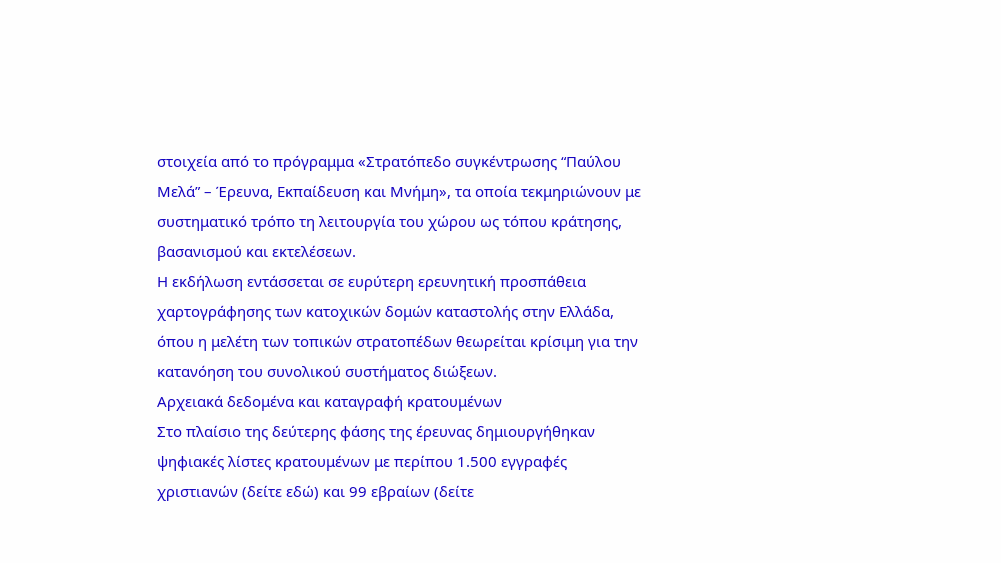στοιχεία από το πρόγραμμα «Στρατόπεδο συγκέντρωσης “Παύλου Μελά” – Έρευνα, Εκπαίδευση και Μνήμη», τα οποία τεκμηριώνουν με συστηματικό τρόπο τη λειτουργία του χώρου ως τόπου κράτησης, βασανισμού και εκτελέσεων.
Η εκδήλωση εντάσσεται σε ευρύτερη ερευνητική προσπάθεια χαρτογράφησης των κατοχικών δομών καταστολής στην Ελλάδα, όπου η μελέτη των τοπικών στρατοπέδων θεωρείται κρίσιμη για την κατανόηση του συνολικού συστήματος διώξεων.
Αρχειακά δεδομένα και καταγραφή κρατουμένων
Στο πλαίσιο της δεύτερης φάσης της έρευνας δημιουργήθηκαν ψηφιακές λίστες κρατουμένων με περίπου 1.500 εγγραφές χριστιανών (δείτε εδώ) και 99 εβραίων (δείτε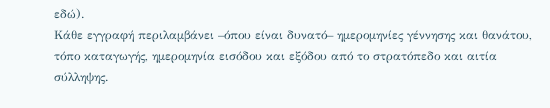εδώ).
Κάθε εγγραφή περιλαμβάνει –όπου είναι δυνατό– ημερομηνίες γέννησης και θανάτου, τόπο καταγωγής, ημερομηνία εισόδου και εξόδου από το στρατόπεδο και αιτία σύλληψης.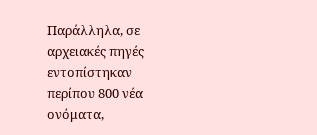Παράλληλα, σε αρχειακές πηγές εντοπίστηκαν περίπου 800 νέα ονόματα,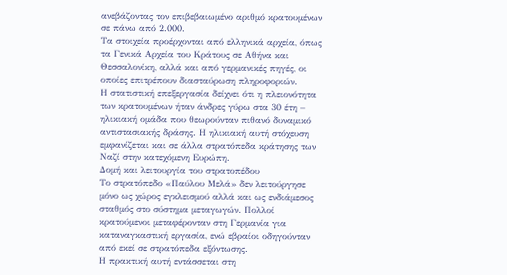ανεβάζοντας τον επιβεβαιωμένο αριθμό κρατουμένων σε πάνω από 2.000.
Τα στοιχεία προέρχονται από ελληνικά αρχεία, όπως τα Γενικά Αρχεία του Κράτους σε Αθήνα και Θεσσαλονίκη, αλλά και από γερμανικές πηγές, οι οποίες επιτρέπουν διασταύρωση πληροφοριών.
Η στατιστική επεξεργασία δείχνει ότι η πλειονότητα των κρατουμένων ήταν άνδρες γύρω στα 30 έτη – ηλικιακή ομάδα που θεωρούνταν πιθανό δυναμικό αντιστασιακής δράσης. Η ηλικιακή αυτή στόχευση εμφανίζεται και σε άλλα στρατόπεδα κράτησης των Ναζί στην κατεχόμενη Ευρώπη.
Δομή και λειτουργία του στρατοπέδου
Το στρατόπεδο «Παύλου Μελά» δεν λειτούργησε μόνο ως χώρος εγκλεισμού αλλά και ως ενδιάμεσος σταθμός στο σύστημα μεταγωγών. Πολλοί κρατούμενοι μεταφέρονταν στη Γερμανία για καταναγκαστική εργασία, ενώ εβραίοι οδηγούνταν από εκεί σε στρατόπεδα εξόντωσης.
Η πρακτική αυτή εντάσσεται στη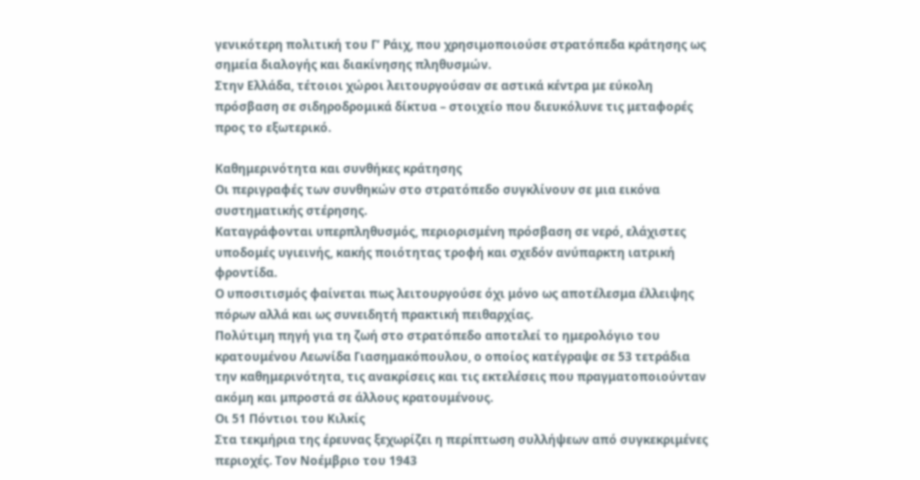γενικότερη πολιτική του Γ’ Ράιχ, που χρησιμοποιούσε στρατόπεδα κράτησης ως σημεία διαλογής και διακίνησης πληθυσμών.
Στην Ελλάδα, τέτοιοι χώροι λειτουργούσαν σε αστικά κέντρα με εύκολη πρόσβαση σε σιδηροδρομικά δίκτυα – στοιχείο που διευκόλυνε τις μεταφορές προς το εξωτερικό.

Καθημερινότητα και συνθήκες κράτησης
Οι περιγραφές των συνθηκών στο στρατόπεδο συγκλίνουν σε μια εικόνα συστηματικής στέρησης.
Καταγράφονται υπερπληθυσμός, περιορισμένη πρόσβαση σε νερό, ελάχιστες υποδομές υγιεινής, κακής ποιότητας τροφή και σχεδόν ανύπαρκτη ιατρική φροντίδα.
Ο υποσιτισμός φαίνεται πως λειτουργούσε όχι μόνο ως αποτέλεσμα έλλειψης πόρων αλλά και ως συνειδητή πρακτική πειθαρχίας.
Πολύτιμη πηγή για τη ζωή στο στρατόπεδο αποτελεί το ημερολόγιο του κρατουμένου Λεωνίδα Γιασημακόπουλου, ο οποίος κατέγραψε σε 53 τετράδια την καθημερινότητα, τις ανακρίσεις και τις εκτελέσεις που πραγματοποιούνταν ακόμη και μπροστά σε άλλους κρατουμένους.
Οι 51 Πόντιοι του Κιλκίς
Στα τεκμήρια της έρευνας ξεχωρίζει η περίπτωση συλλήψεων από συγκεκριμένες περιοχές. Τον Νοέμβριο του 1943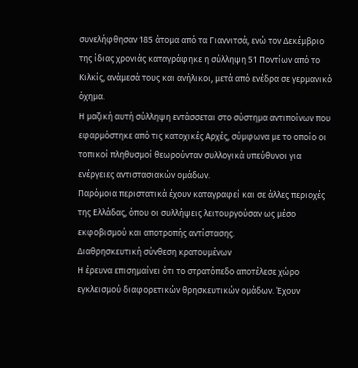συνελήφθησαν 185 άτομα από τα Γιαννιτσά, ενώ τον Δεκέμβριο της ίδιας χρονιάς καταγράφηκε η σύλληψη 51 Ποντίων από το Κιλκίς, ανάμεσά τους και ανήλικοι, μετά από ενέδρα σε γερμανικό όχημα.
Η μαζική αυτή σύλληψη εντάσσεται στο σύστημα αντιποίνων που εφαρμόστηκε από τις κατοχικές Αρχές, σύμφωνα με το οποίο οι τοπικοί πληθυσμοί θεωρούνταν συλλογικά υπεύθυνοι για ενέργειες αντιστασιακών ομάδων.
Παρόμοια περιστατικά έχουν καταγραφεί και σε άλλες περιοχές της Ελλάδας, όπου οι συλλήψεις λειτουργούσαν ως μέσο εκφοβισμού και αποτροπής αντίστασης.
Διαθρησκευτική σύνθεση κρατουμένων
Η έρευνα επισημαίνει ότι το στρατόπεδο αποτέλεσε χώρο εγκλεισμού διαφορετικών θρησκευτικών ομάδων. Έχουν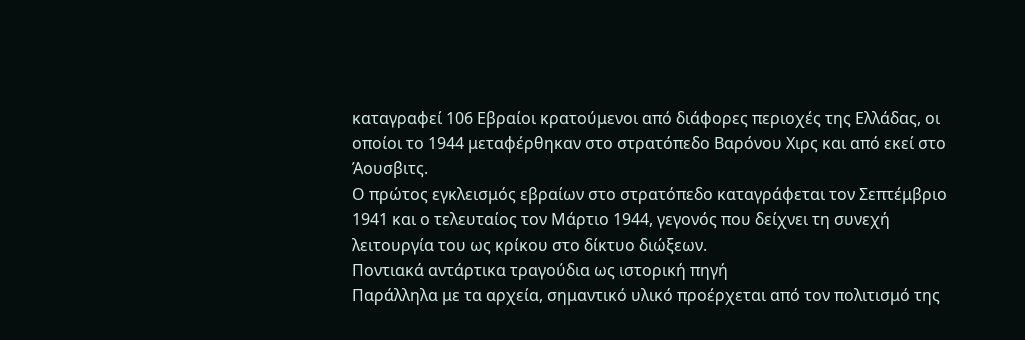καταγραφεί 106 Εβραίοι κρατούμενοι από διάφορες περιοχές της Ελλάδας, οι οποίοι το 1944 μεταφέρθηκαν στο στρατόπεδο Βαρόνου Χιρς και από εκεί στο Άουσβιτς.
Ο πρώτος εγκλεισμός εβραίων στο στρατόπεδο καταγράφεται τον Σεπτέμβριο 1941 και ο τελευταίος τον Μάρτιο 1944, γεγονός που δείχνει τη συνεχή λειτουργία του ως κρίκου στο δίκτυο διώξεων.
Ποντιακά αντάρτικα τραγούδια ως ιστορική πηγή
Παράλληλα με τα αρχεία, σημαντικό υλικό προέρχεται από τον πολιτισμό της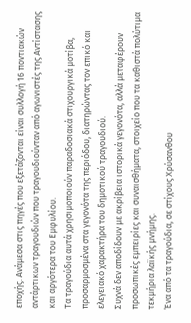εποχής. Ανάμεσα στις πηγές που εξετάζονται είναι συλλογή 16 ποντιακών αντάρτικων τραγουδιών που τραγουδιούνταν από αγωνιστές της Αντίστασης και αργότερα του Εμφυλίου.
Τα τραγούδια αυτά χρησιμοποιούν παραδοσιακά στιχουργικά μοτίβα, προσαρμοσμένα στα γεγονότα της περιόδου, διατηρώντας τον επικό και ελεγειακό χαρακτήρα του δημοτικού τραγουδιού.
Συχνά δεν αποδίδουν με ακρίβεια ιστορικά γεγονότα, αλλά μεταφέρουν προσωπικές εμπειρίες και συναισθήματα, στοιχείο που τα καθιστά πολύτιμα τεκμήρια λαϊκής μνήμης.
Ένα από τα τραγούδια, σε στίχους Χρύσανθου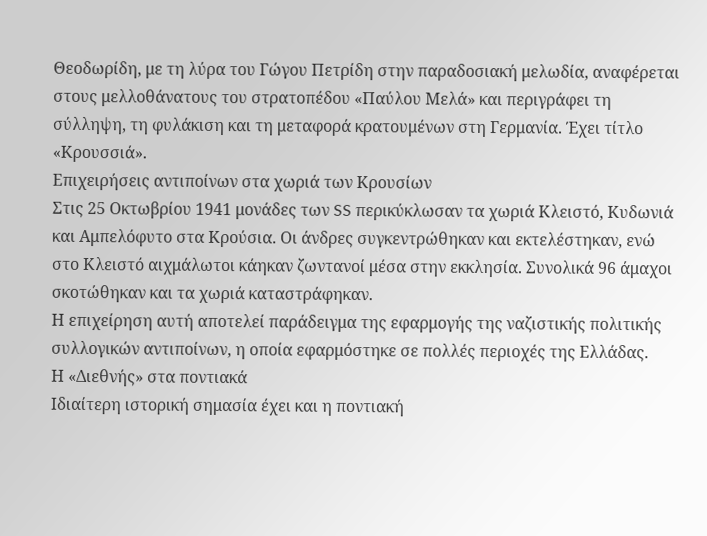Θεοδωρίδη, με τη λύρα του Γώγου Πετρίδη στην παραδοσιακή μελωδία, αναφέρεται στους μελλοθάνατους του στρατοπέδου «Παύλου Μελά» και περιγράφει τη σύλληψη, τη φυλάκιση και τη μεταφορά κρατουμένων στη Γερμανία. Έχει τίτλο «Κρουσσιά».
Επιχειρήσεις αντιποίνων στα χωριά των Κρουσίων
Στις 25 Οκτωβρίου 1941 μονάδες των SS περικύκλωσαν τα χωριά Κλειστό, Κυδωνιά και Αμπελόφυτο στα Κρούσια. Οι άνδρες συγκεντρώθηκαν και εκτελέστηκαν, ενώ στο Κλειστό αιχμάλωτοι κάηκαν ζωντανοί μέσα στην εκκλησία. Συνολικά 96 άμαχοι σκοτώθηκαν και τα χωριά καταστράφηκαν.
Η επιχείρηση αυτή αποτελεί παράδειγμα της εφαρμογής της ναζιστικής πολιτικής συλλογικών αντιποίνων, η οποία εφαρμόστηκε σε πολλές περιοχές της Ελλάδας.
Η «Διεθνής» στα ποντιακά
Ιδιαίτερη ιστορική σημασία έχει και η ποντιακή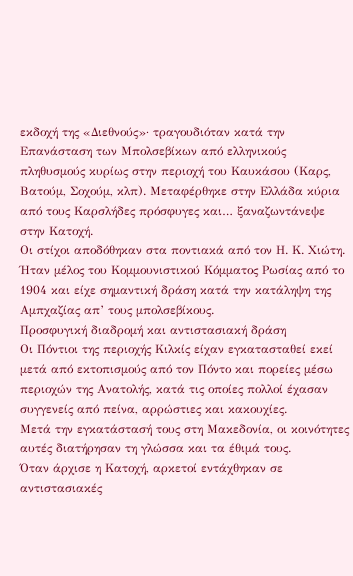εκδοχή της «Διεθνούς»· τραγουδιόταν κατά την Επανάσταση των Μπολσεβίκων από ελληνικούς πληθυσμούς κυρίως στην περιοχή του Καυκάσου (Καρς, Βατούμ, Σοχούμ, κλπ). Μεταφέρθηκε στην Ελλάδα κύρια από τους Καρσλήδες πρόσφυγες και… ξαναζωντάνεψε στην Κατοχή.
Οι στίχοι αποδόθηκαν στα ποντιακά από τον Η. Κ. Χιώτη. Ήταν μέλος του Κομμουνιστικού Κόμματος Ρωσίας από το 1904 και είχε σημαντική δράση κατά την κατάληψη της Αμπχαζίας απ’ τους μπολσεβίκους.
Προσφυγική διαδρομή και αντιστασιακή δράση
Οι Πόντιοι της περιοχής Κιλκίς είχαν εγκατασταθεί εκεί μετά από εκτοπισμούς από τον Πόντο και πορείες μέσω περιοχών της Ανατολής, κατά τις οποίες πολλοί έχασαν συγγενείς από πείνα, αρρώστιες και κακουχίες.
Μετά την εγκατάστασή τους στη Μακεδονία, οι κοινότητες αυτές διατήρησαν τη γλώσσα και τα έθιμά τους.
Όταν άρχισε η Κατοχή, αρκετοί εντάχθηκαν σε αντιστασιακές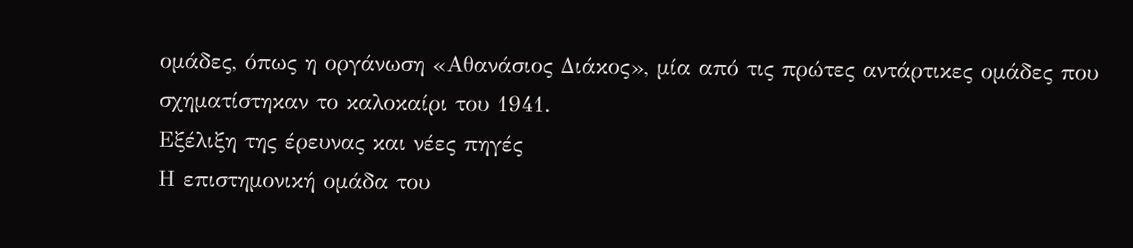ομάδες, όπως η οργάνωση «Αθανάσιος Διάκος», μία από τις πρώτες αντάρτικες ομάδες που σχηματίστηκαν το καλοκαίρι του 1941.
Εξέλιξη της έρευνας και νέες πηγές
Η επιστημονική ομάδα του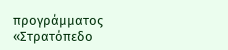προγράμματος «Στρατόπεδο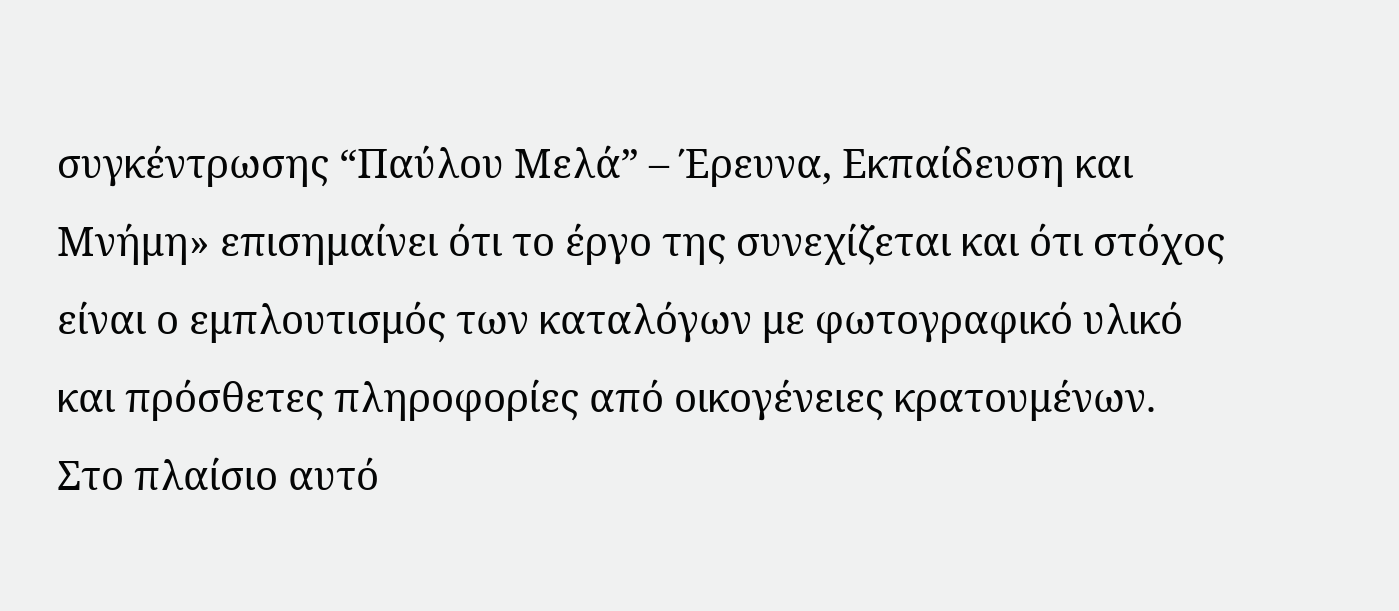συγκέντρωσης “Παύλου Μελά” – Έρευνα, Εκπαίδευση και Μνήμη» επισημαίνει ότι το έργο της συνεχίζεται και ότι στόχος είναι ο εμπλουτισμός των καταλόγων με φωτογραφικό υλικό και πρόσθετες πληροφορίες από οικογένειες κρατουμένων.
Στο πλαίσιο αυτό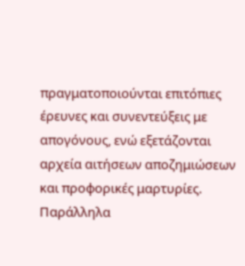πραγματοποιούνται επιτόπιες έρευνες και συνεντεύξεις με απογόνους, ενώ εξετάζονται αρχεία αιτήσεων αποζημιώσεων και προφορικές μαρτυρίες.
Παράλληλα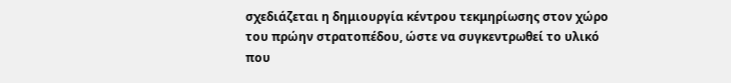σχεδιάζεται η δημιουργία κέντρου τεκμηρίωσης στον χώρο του πρώην στρατοπέδου, ώστε να συγκεντρωθεί το υλικό που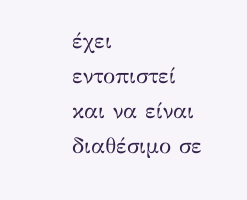έχει εντοπιστεί και να είναι διαθέσιμο σε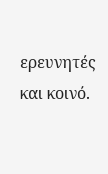ερευνητές και κοινό.